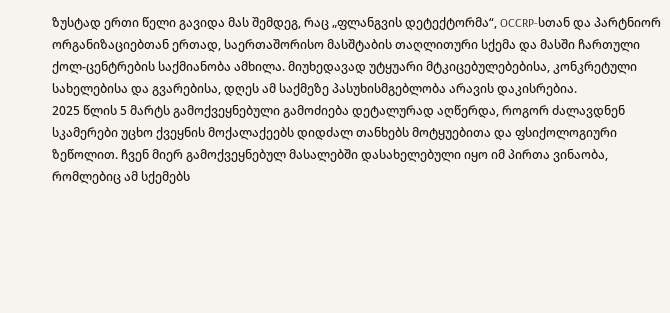ზუსტად ერთი წელი გავიდა მას შემდეგ, რაც „ფლანგვის დეტექტორმა“, OCCRP-სთან და პარტნიორ ორგანიზაციებთან ერთად, საერთაშორისო მასშტაბის თაღლითური სქემა და მასში ჩართული ქოლ-ცენტრების საქმიანობა ამხილა. მიუხედავად უტყუარი მტკიცებულებებისა, კონკრეტული სახელებისა და გვარებისა, დღეს ამ საქმეზე პასუხისმგებლობა არავის დაკისრებია.
2025 წლის 5 მარტს გამოქვეყნებული გამოძიება დეტალურად აღწერდა, როგორ ძალავდნენ სკამერები უცხო ქვეყნის მოქალაქეებს დიდძალ თანხებს მოტყუებითა და ფსიქოლოგიური ზეწოლით. ჩვენ მიერ გამოქვეყნებულ მასალებში დასახელებული იყო იმ პირთა ვინაობა, რომლებიც ამ სქემებს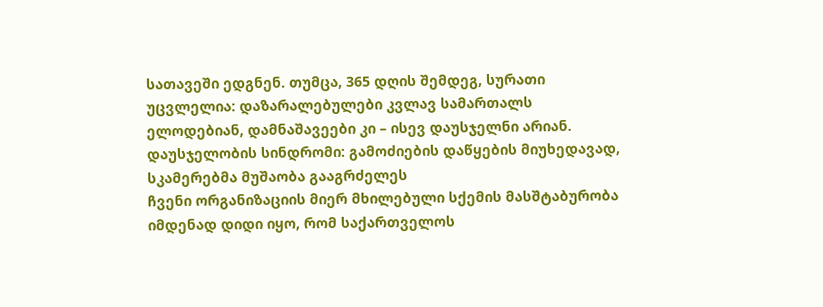სათავეში ედგნენ. თუმცა, 365 დღის შემდეგ, სურათი უცვლელია: დაზარალებულები კვლავ სამართალს ელოდებიან, დამნაშავეები კი – ისევ დაუსჯელნი არიან.
დაუსჯელობის სინდრომი: გამოძიების დაწყების მიუხედავად, სკამერებმა მუშაობა გააგრძელეს
ჩვენი ორგანიზაციის მიერ მხილებული სქემის მასშტაბურობა იმდენად დიდი იყო, რომ საქართველოს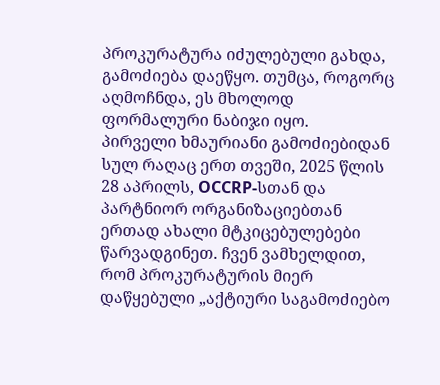პროკურატურა იძულებული გახდა, გამოძიება დაეწყო. თუმცა, როგორც აღმოჩნდა, ეს მხოლოდ ფორმალური ნაბიჯი იყო.
პირველი ხმაურიანი გამოძიებიდან სულ რაღაც ერთ თვეში, 2025 წლის 28 აპრილს, OCCRP-სთან და პარტნიორ ორგანიზაციებთან ერთად ახალი მტკიცებულებები წარვადგინეთ. ჩვენ ვამხელდით, რომ პროკურატურის მიერ დაწყებული „აქტიური საგამოძიებო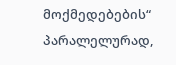მოქმედებების“ პარალელურად,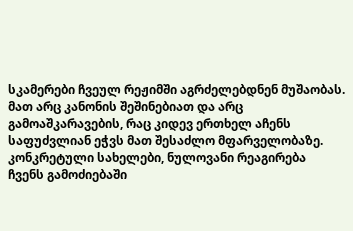სკამერები ჩვეულ რეჟიმში აგრძელებდნენ მუშაობას. მათ არც კანონის შეშინებიათ და არც გამოაშკარავების, რაც კიდევ ერთხელ აჩენს საფუძვლიან ეჭვს მათ შესაძლო მფარველობაზე.
კონკრეტული სახელები, ნულოვანი რეაგირება
ჩვენს გამოძიებაში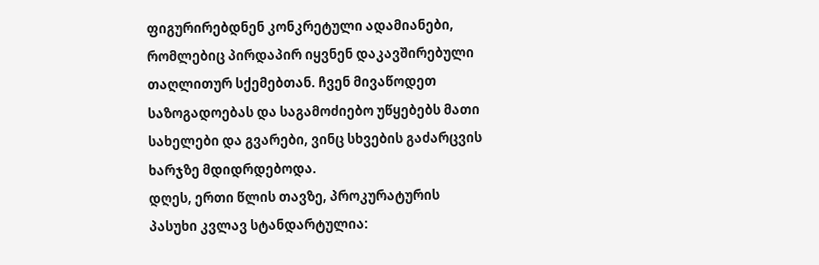ფიგურირებდნენ კონკრეტული ადამიანები, რომლებიც პირდაპირ იყვნენ დაკავშირებული თაღლითურ სქემებთან. ჩვენ მივაწოდეთ საზოგადოებას და საგამოძიებო უწყებებს მათი სახელები და გვარები, ვინც სხვების გაძარცვის ხარჯზე მდიდრდებოდა.
დღეს, ერთი წლის თავზე, პროკურატურის პასუხი კვლავ სტანდარტულია: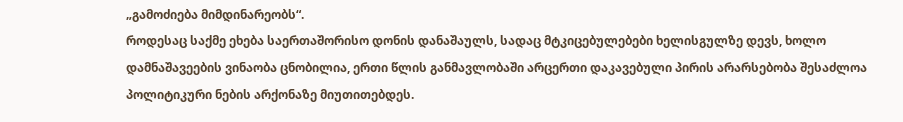„გამოძიება მიმდინარეობს“.
როდესაც საქმე ეხება საერთაშორისო დონის დანაშაულს, სადაც მტკიცებულებები ხელისგულზე დევს, ხოლო დამნაშავეების ვინაობა ცნობილია, ერთი წლის განმავლობაში არცერთი დაკავებული პირის არარსებობა შესაძლოა პოლიტიკური ნების არქონაზე მიუთითებდეს.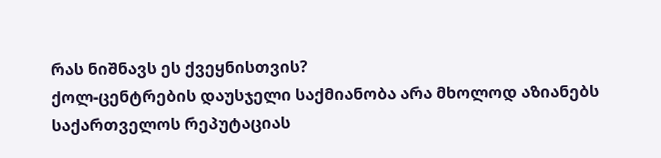რას ნიშნავს ეს ქვეყნისთვის?
ქოლ-ცენტრების დაუსჯელი საქმიანობა არა მხოლოდ აზიანებს საქართველოს რეპუტაციას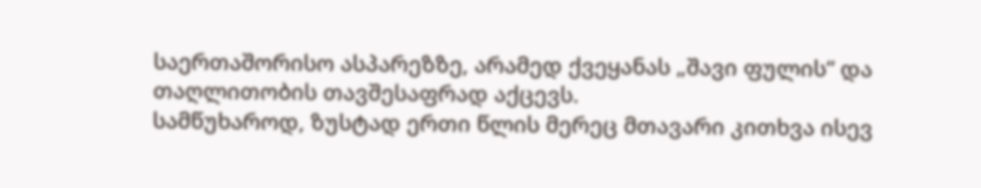საერთაშორისო ასპარეზზე, არამედ ქვეყანას „შავი ფულის“ და თაღლითობის თავშესაფრად აქცევს.
სამწუხაროდ, ზუსტად ერთი წლის მერეც მთავარი კითხვა ისევ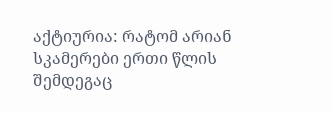აქტიურია: რატომ არიან სკამერები ერთი წლის შემდეგაც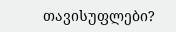თავისუფლები?